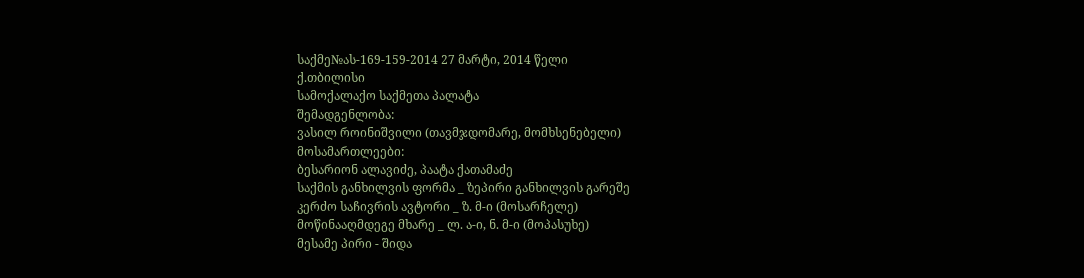საქმე№ას-169-159-2014 27 მარტი, 2014 წელი
ქ.თბილისი
სამოქალაქო საქმეთა პალატა
შემადგენლობა:
ვასილ როინიშვილი (თავმჯდომარე, მომხსენებელი)
მოსამართლეები:
ბესარიონ ალავიძე, პაატა ქათამაძე
საქმის განხილვის ფორმა _ ზეპირი განხილვის გარეშე
კერძო საჩივრის ავტორი _ ზ. მ-ი (მოსარჩელე)
მოწინააღმდეგე მხარე _ ლ. ა-ი, ნ. მ-ი (მოპასუხე)
მესამე პირი - შიდა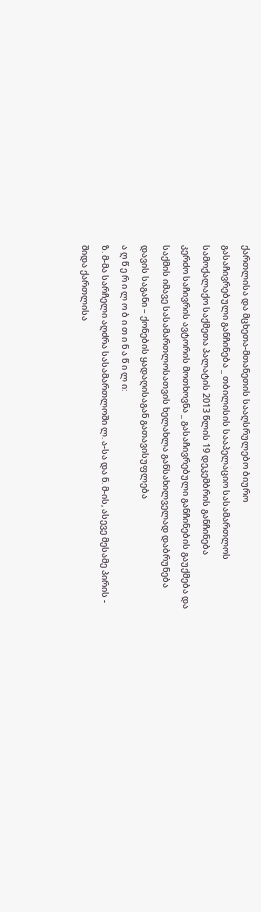ქართლისა და მცხეთა-მთანეთის სააღსრულებო ბიურო
გასაჩივრებული განჩინება _ თბილისის სააპელაციო სასამართლოს სამოქალაქო საქმეთა პალატის 2013 წლის 19 დეკემბრის განჩინება
კერძო საჩივრის ავტორის მოთხოვნა _ გასაჩივრებული განჩინების გაუქმება და საქმის იმავე სასამართლოსათვის ხელახლა განსახილველად დაბრუნება
დავის საგანი – ქონების ყადაღისაგან გათავისუფლება
ა ღ წ ე რ ი ლ ო ბ ი თ ი ნ ა წ ი ლ ი:
ზ. მ-მა სარჩელი აღძრა სასამართლოში ლ. ა-სა და ნ. მ-ის, ასევე მესამე პირის - შიდა ქართლისა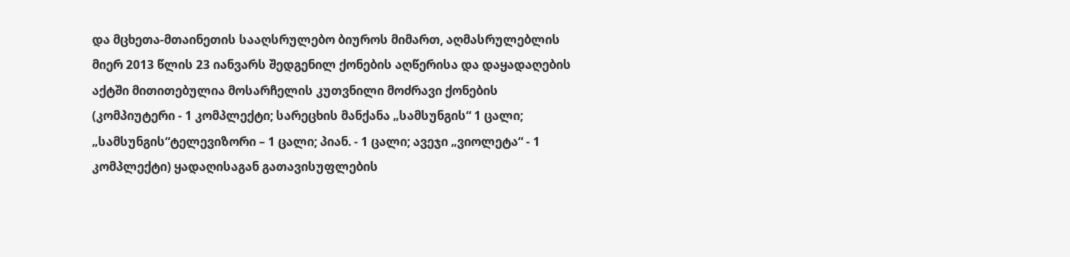და მცხეთა-მთაინეთის სააღსრულებო ბიუროს მიმართ, აღმასრულებლის მიერ 2013 წლის 23 იანვარს შედგენილ ქონების აღწერისა და დაყადაღების აქტში მითითებულია მოსარჩელის კუთვნილი მოძრავი ქონების (კომპიუტერი - 1 კომპლექტი; სარეცხის მანქანა „სამსუნგის“ 1 ცალი; „სამსუნგის“ტელევიზორი – 1 ცალი; პიან. - 1 ცალი; ავეჯი „ვიოლეტა“ - 1 კომპლექტი) ყადაღისაგან გათავისუფლების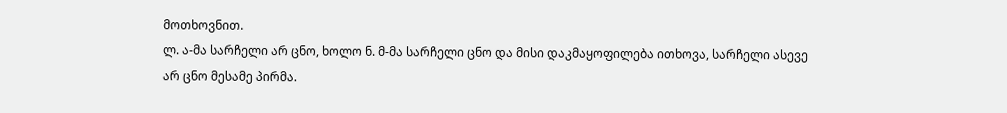მოთხოვნით.
ლ. ა-მა სარჩელი არ ცნო, ხოლო ნ. მ-მა სარჩელი ცნო და მისი დაკმაყოფილება ითხოვა, სარჩელი ასევე არ ცნო მესამე პირმა.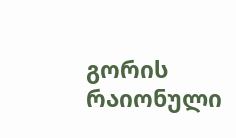გორის რაიონული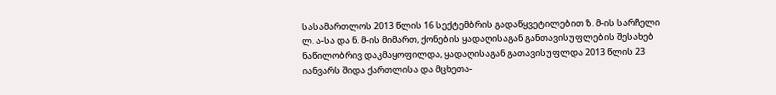სასამართლოს 2013 წლის 16 სექტემბრის გადაწყვეტილებით ზ. მ-ის სარჩელი ლ. ა-სა და ნ. მ-ის მიმართ, ქონების ყადაღისაგან განთავისუფლების შესახებ ნაწილობრივ დაკმაყოფილდა, ყადაღისაგან გათავისუფლდა 2013 წლის 23 იანვარს შიდა ქართლისა და მცხეთა-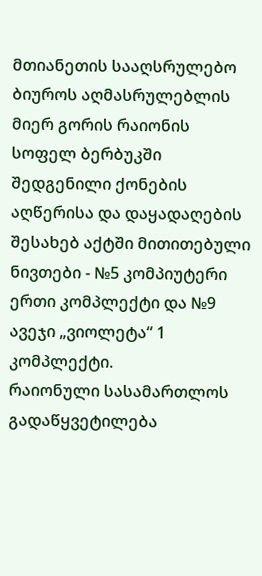მთიანეთის სააღსრულებო ბიუროს აღმასრულებლის მიერ გორის რაიონის სოფელ ბერბუკში შედგენილი ქონების აღწერისა და დაყადაღების შესახებ აქტში მითითებული ნივთები - №5 კომპიუტერი ერთი კომპლექტი და №9 ავეჯი „ვიოლეტა“ 1 კომპლექტი.
რაიონული სასამართლოს გადაწყვეტილება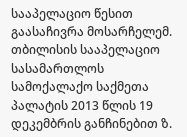სააპელაციო წესით გაასაჩივრა მოსარჩელემ.
თბილისის სააპელაციო სასამართლოს სამოქალაქო საქმეთა პალატის 2013 წლის 19 დეკემბრის განჩინებით ზ.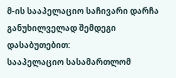მ-ის სააპელაციო საჩივარი დარჩა განუხილველად შემდეგი დასაბუთებით:
სააპელაციო სასამართლომ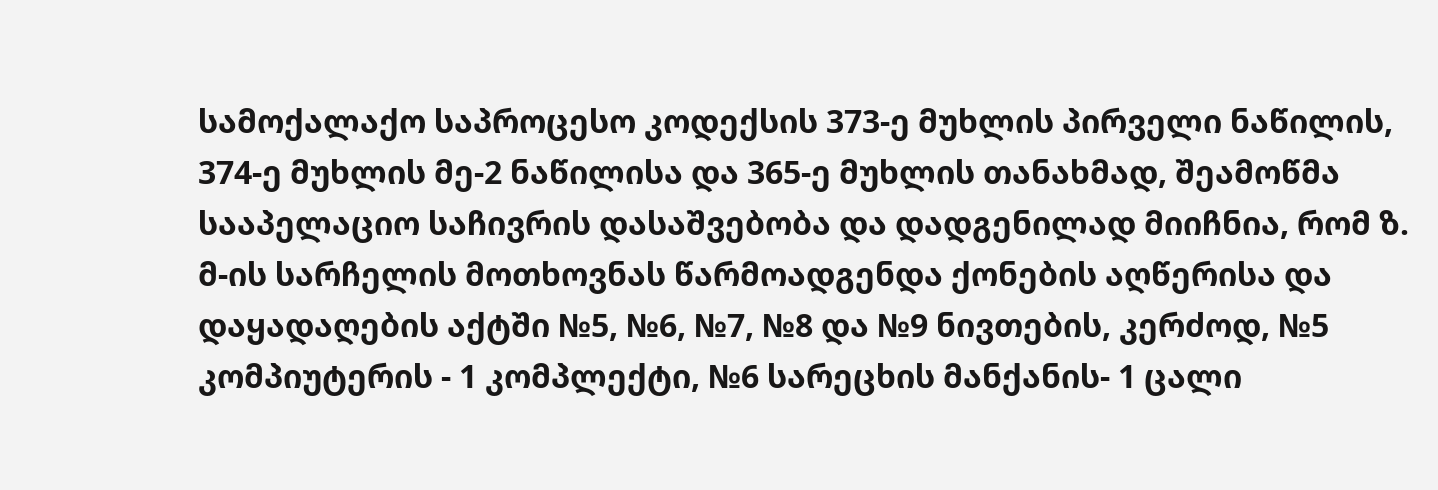სამოქალაქო საპროცესო კოდექსის 373-ე მუხლის პირველი ნაწილის, 374-ე მუხლის მე-2 ნაწილისა და 365-ე მუხლის თანახმად, შეამოწმა სააპელაციო საჩივრის დასაშვებობა და დადგენილად მიიჩნია, რომ ზ. მ-ის სარჩელის მოთხოვნას წარმოადგენდა ქონების აღწერისა და დაყადაღების აქტში №5, №6, №7, №8 და №9 ნივთების, კერძოდ, №5 კომპიუტერის - 1 კომპლექტი, №6 სარეცხის მანქანის- 1 ცალი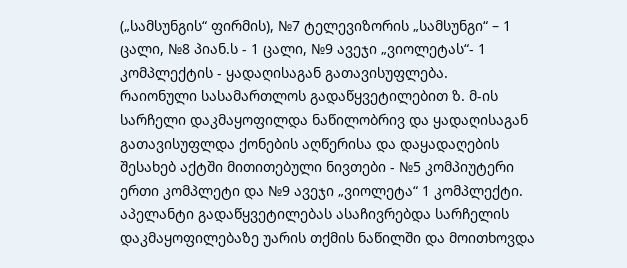(„სამსუნგის“ ფირმის), №7 ტელევიზორის „სამსუნგი“ – 1 ცალი, №8 პიან.ს - 1 ცალი, №9 ავეჯი „ვიოლეტას“- 1 კომპლექტის - ყადაღისაგან გათავისუფლება.
რაიონული სასამართლოს გადაწყვეტილებით ზ. მ-ის სარჩელი დაკმაყოფილდა ნაწილობრივ და ყადაღისაგან გათავისუფლდა ქონების აღწერისა და დაყადაღების შესახებ აქტში მითითებული ნივთები - №5 კომპიუტერი ერთი კომპლეტი და №9 ავეჯი „ვიოლეტა“ 1 კომპლექტი.
აპელანტი გადაწყვეტილებას ასაჩივრებდა სარჩელის დაკმაყოფილებაზე უარის თქმის ნაწილში და მოითხოვდა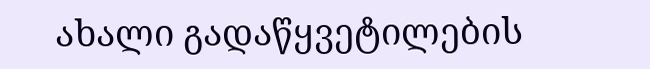ახალი გადაწყვეტილების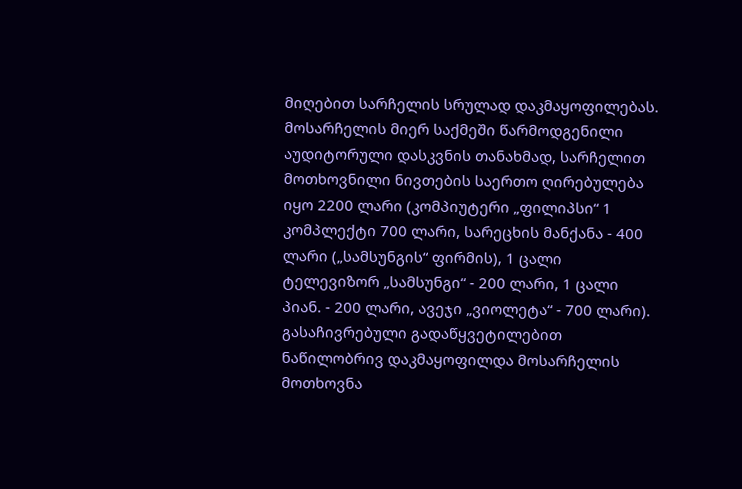მიღებით სარჩელის სრულად დაკმაყოფილებას.
მოსარჩელის მიერ საქმეში წარმოდგენილი აუდიტორული დასკვნის თანახმად, სარჩელით მოთხოვნილი ნივთების საერთო ღირებულება იყო 2200 ლარი (კომპიუტერი „ფილიპსი“ 1 კომპლექტი 700 ლარი, სარეცხის მანქანა - 400 ლარი („სამსუნგის“ ფირმის), 1 ცალი ტელევიზორ „სამსუნგი“ - 200 ლარი, 1 ცალი პიან. - 200 ლარი, ავეჯი „ვიოლეტა“ - 700 ლარი). გასაჩივრებული გადაწყვეტილებით ნაწილობრივ დაკმაყოფილდა მოსარჩელის მოთხოვნა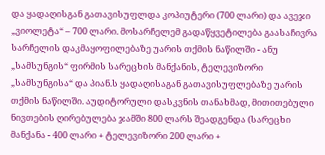და ყადაღისგან გათავისუფლდა კოპიუტერი (700 ლარი) და ავეჯი „ვიოლეტა“ – 700 ლარი. მოსარჩელემ გადაწყვეტილება გაასაჩივრა სარჩელის დაკმაყოფილებაზე უარის თქმის ნაწილში - ანუ „სამსუნგის“ ფირმის სარეცხის მანქანის, ტელევიზორი „სამსუნგისა“ და პიან.ს ყადაღისაგან გათავისუფლებაზე უარის თქმის ნაწილში. აუდიტორული დასკვნის თანახმად, მითითებული ნივთების ღირებულება ჯამში 800 ლარს შეადგენდა (სარეცხი მანქანა - 400 ლარი + ტელევიზორი 200 ლარი +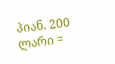პიან. 200 ლარი =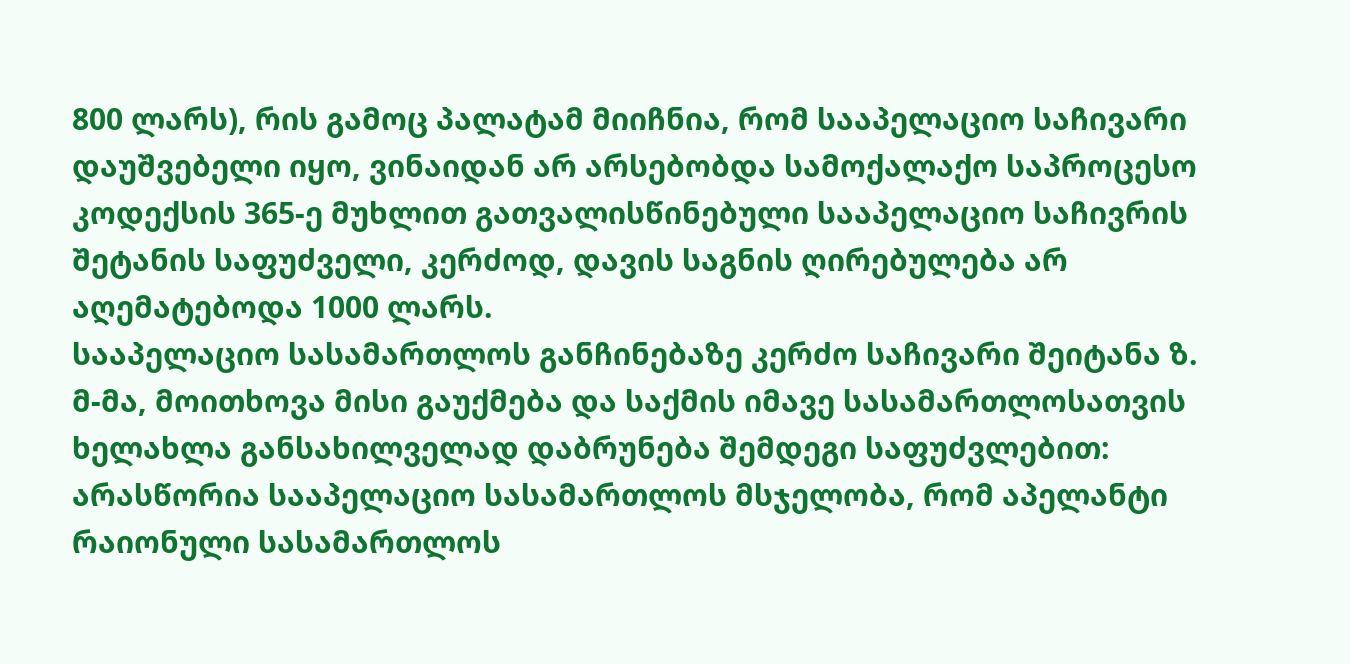800 ლარს), რის გამოც პალატამ მიიჩნია, რომ სააპელაციო საჩივარი დაუშვებელი იყო, ვინაიდან არ არსებობდა სამოქალაქო საპროცესო კოდექსის 365-ე მუხლით გათვალისწინებული სააპელაციო საჩივრის შეტანის საფუძველი, კერძოდ, დავის საგნის ღირებულება არ აღემატებოდა 1000 ლარს.
სააპელაციო სასამართლოს განჩინებაზე კერძო საჩივარი შეიტანა ზ. მ-მა, მოითხოვა მისი გაუქმება და საქმის იმავე სასამართლოსათვის ხელახლა განსახილველად დაბრუნება შემდეგი საფუძვლებით:
არასწორია სააპელაციო სასამართლოს მსჯელობა, რომ აპელანტი რაიონული სასამართლოს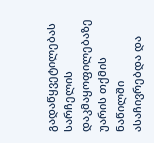გადაწყვეტილებას სარჩელის დაკმაყოფილებაზე უარის თქმის ნაწილში ასაჩივრებდა და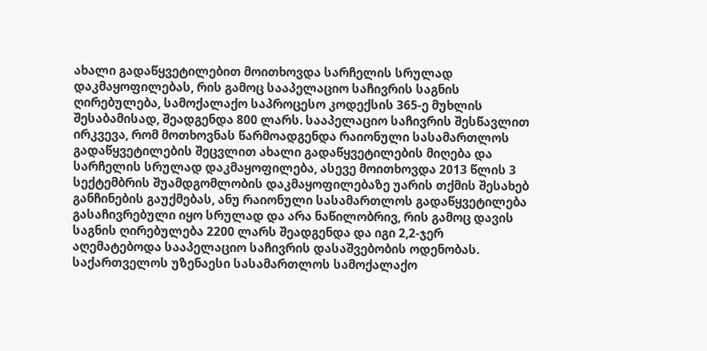ახალი გადაწყვეტილებით მოითხოვდა სარჩელის სრულად დაკმაყოფილებას, რის გამოც სააპელაციო საჩივრის საგნის ღირებულება, სამოქალაქო საპროცესო კოდექსის 365-ე მუხლის შესაბამისად, შეადგენდა 800 ლარს. სააპელაციო საჩივრის შესწავლით ირკვევა, რომ მოთხოვნას წარმოადგენდა რაიონული სასამართლოს გადაწყვეტილების შეცვლით ახალი გადაწყვეტილების მიღება და სარჩელის სრულად დაკმაყოფილება, ასევე მოითხოვდა 2013 წლის 3 სექტემბრის შუამდგომლობის დაკმაყოფილებაზე უარის თქმის შესახებ განჩინების გაუქმებას, ანუ რაიონული სასამართლოს გადაწყვეტილება გასაჩივრებული იყო სრულად და არა ნაწილობრივ, რის გამოც დავის საგნის ღირებულება 2200 ლარს შეადგენდა და იგი 2,2-ჯერ აღემატებოდა სააპელაციო საჩივრის დასაშვებობის ოდენობას.
საქართველოს უზენაესი სასამართლოს სამოქალაქო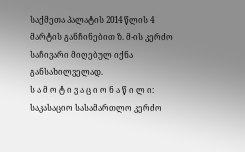საქმეთა პალატის 2014 წლის 4 მარტის განჩინებით ზ. მ-ის კერძო საჩივარი მიღებულ იქნა განსახილველად.
ს ა მ ო ტ ი ვ ა ც ი ო ნ ა წ ი ლ ი:
საკასაციო სასამართლო კერძო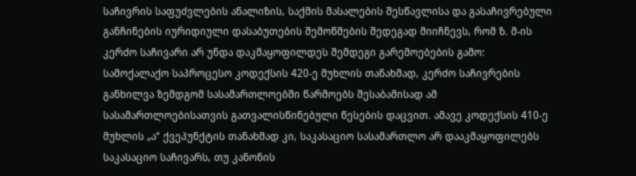საჩივრის საფუძვლების ანალიზის, საქმის მასალების შესწავლისა და გასაჩივრებული განჩინების იურიდიული დასაბუთების შემოწმების შედეგად მიიჩნევს, რომ ზ. მ-ის კერძო საჩივარი არ უნდა დაკმაყოფილდეს შემდეგი გარემოებების გამო:
სამოქალაქო საპროცესო კოდექსის 420-ე მუხლის თანახმად, კერძო საჩივრების განხილვა ზემდგომ სასამართლოებში წარმოებს შესაბამისად ამ სასამართლოებისათვის გათვალისწინებული წესების დაცვით. ამავე კოდექსის 410-ე მუხლის „ა“ ქვეპუნქტის თანახმად კი, საკასაციო სასამართლო არ დააკმაყოფილებს საკასაციო საჩივარს, თუ კანონის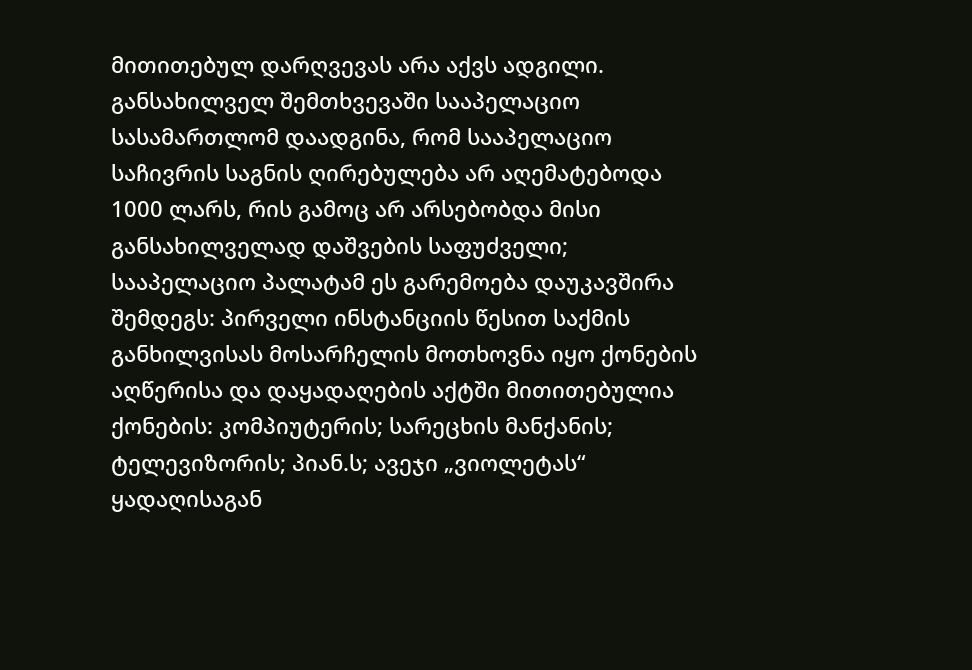მითითებულ დარღვევას არა აქვს ადგილი.
განსახილველ შემთხვევაში სააპელაციო სასამართლომ დაადგინა, რომ სააპელაციო საჩივრის საგნის ღირებულება არ აღემატებოდა 1000 ლარს, რის გამოც არ არსებობდა მისი განსახილველად დაშვების საფუძველი;
სააპელაციო პალატამ ეს გარემოება დაუკავშირა შემდეგს: პირველი ინსტანციის წესით საქმის განხილვისას მოსარჩელის მოთხოვნა იყო ქონების აღწერისა და დაყადაღების აქტში მითითებულია ქონების: კომპიუტერის; სარეცხის მანქანის; ტელევიზორის; პიან.ს; ავეჯი „ვიოლეტას“ ყადაღისაგან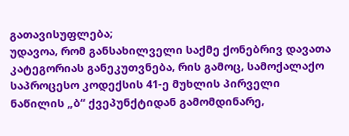გათავისუფლება;
უდავოა, რომ განსახილველი საქმე ქონებრივ დავათა კატეგორიას განეკუთვნება, რის გამოც, სამოქალაქო საპროცესო კოდექსის 41-ე მუხლის პირველი ნაწილის „ბ“ ქვეპუნქტიდან გამომდინარე,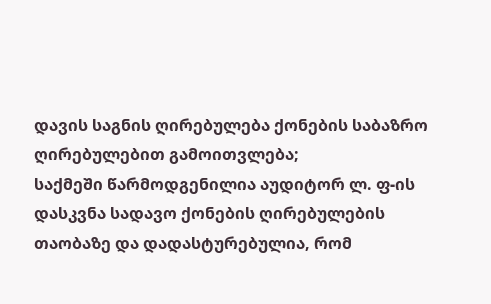დავის საგნის ღირებულება ქონების საბაზრო ღირებულებით გამოითვლება;
საქმეში წარმოდგენილია აუდიტორ ლ. ფ-ის დასკვნა სადავო ქონების ღირებულების თაობაზე და დადასტურებულია, რომ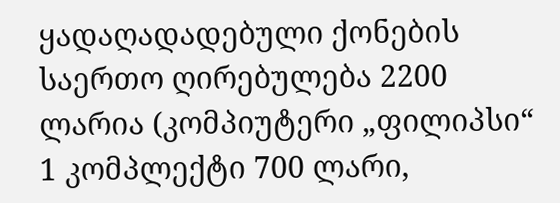ყადაღადადებული ქონების საერთო ღირებულება 2200 ლარია (კომპიუტერი „ფილიპსი“ 1 კომპლექტი 700 ლარი,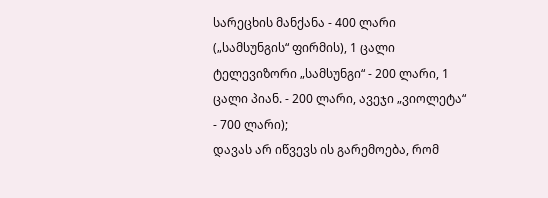სარეცხის მანქანა - 400 ლარი („სამსუნგის“ ფირმის), 1 ცალი ტელევიზორი „სამსუნგი“ - 200 ლარი, 1 ცალი პიან. - 200 ლარი, ავეჯი „ვიოლეტა“ - 700 ლარი);
დავას არ იწვევს ის გარემოება, რომ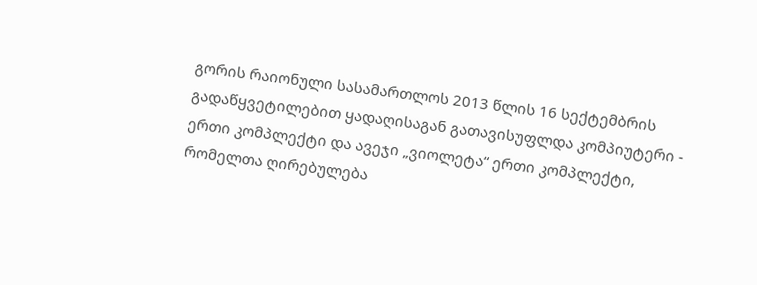გორის რაიონული სასამართლოს 2013 წლის 16 სექტემბრის გადაწყვეტილებით ყადაღისაგან გათავისუფლდა კომპიუტერი - ერთი კომპლექტი და ავეჯი „ვიოლეტა“ ერთი კომპლექტი, რომელთა ღირებულება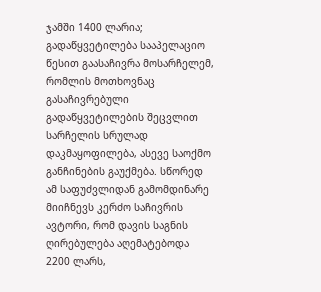ჯამში 1400 ლარია;
გადაწყვეტილება სააპელაციო წესით გაასაჩივრა მოსარჩელემ, რომლის მოთხოვნაც გასაჩივრებული გადაწყვეტილების შეცვლით სარჩელის სრულად დაკმაყოფილება, ასევე საოქმო განჩინების გაუქმება. სწორედ ამ საფუძვლიდან გამომდინარე მიიჩნევს კერძო საჩივრის ავტორი, რომ დავის საგნის ღირებულება აღემატებოდა 2200 ლარს,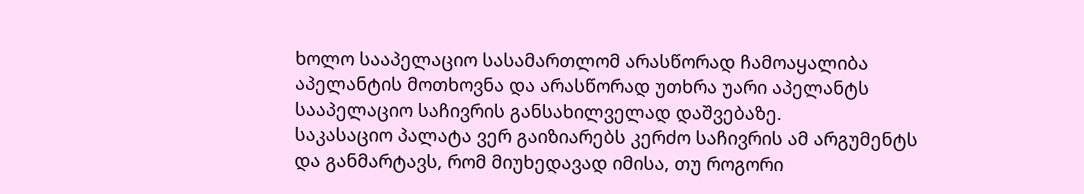ხოლო სააპელაციო სასამართლომ არასწორად ჩამოაყალიბა აპელანტის მოთხოვნა და არასწორად უთხრა უარი აპელანტს სააპელაციო საჩივრის განსახილველად დაშვებაზე.
საკასაციო პალატა ვერ გაიზიარებს კერძო საჩივრის ამ არგუმენტს და განმარტავს, რომ მიუხედავად იმისა, თუ როგორი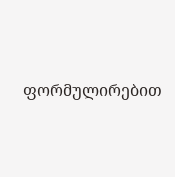ფორმულირებით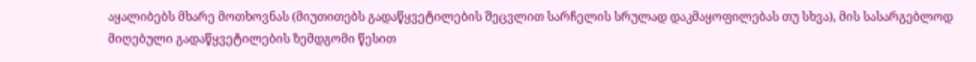აყალიბებს მხარე მოთხოვნას (მიუთითებს გადაწყვეტილების შეცვლით სარჩელის სრულად დაკმაყოფილებას თუ სხვა), მის სასარგებლოდ მიღებული გადაწყვეტილების ზემდგომი წესით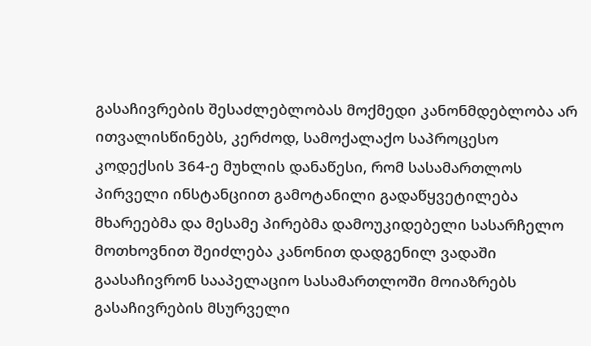გასაჩივრების შესაძლებლობას მოქმედი კანონმდებლობა არ ითვალისწინებს, კერძოდ, სამოქალაქო საპროცესო კოდექსის 364-ე მუხლის დანაწესი, რომ სასამართლოს პირველი ინსტანციით გამოტანილი გადაწყვეტილება მხარეებმა და მესამე პირებმა დამოუკიდებელი სასარჩელო მოთხოვნით შეიძლება კანონით დადგენილ ვადაში გაასაჩივრონ სააპელაციო სასამართლოში მოიაზრებს გასაჩივრების მსურველი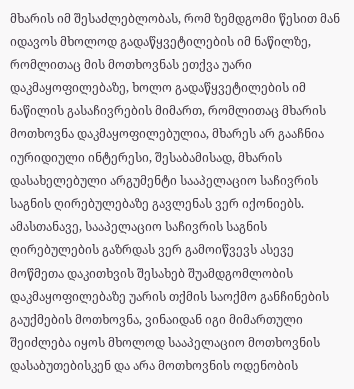მხარის იმ შესაძლებლობას, რომ ზემდგომი წესით მან იდავოს მხოლოდ გადაწყვეტილების იმ ნაწილზე, რომლითაც მის მოთხოვნას ეთქვა უარი დაკმაყოფილებაზე, ხოლო გადაწყვეტილების იმ ნაწილის გასაჩივრების მიმართ, რომლითაც მხარის მოთხოვნა დაკმაყოფილებულია, მხარეს არ გააჩნია იურიდიული ინტერესი, შესაბამისად, მხარის დასახელებული არგუმენტი სააპელაციო საჩივრის საგნის ღირებულებაზე გავლენას ვერ იქონიებს.
ამასთანავე, სააპელაციო საჩივრის საგნის ღირებულების გაზრდას ვერ გამოიწვევს ასევე მოწმეთა დაკითხვის შესახებ შუამდგომლობის დაკმაყოფილებაზე უარის თქმის საოქმო განჩინების გაუქმების მოთხოვნა, ვინაიდან იგი მიმართული შეიძლება იყოს მხოლოდ სააპელაციო მოთხოვნის დასაბუთებისკენ და არა მოთხოვნის ოდენობის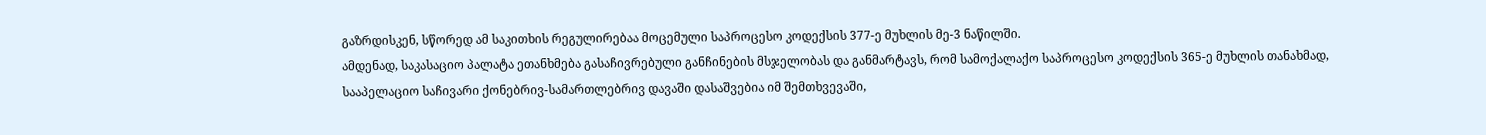გაზრდისკენ, სწორედ ამ საკითხის რეგულირებაა მოცემული საპროცესო კოდექსის 377-ე მუხლის მე-3 ნაწილში.
ამდენად, საკასაციო პალატა ეთანხმება გასაჩივრებული განჩინების მსჯელობას და განმარტავს, რომ სამოქალაქო საპროცესო კოდექსის 365-ე მუხლის თანახმად, სააპელაციო საჩივარი ქონებრივ-სამართლებრივ დავაში დასაშვებია იმ შემთხვევაში,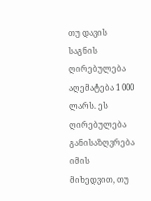თუ დავის საგნის ღირებულება აღემატება 1 000 ლარს. ეს ღირებულება განისაზღვრება იმის მიხედვით, თუ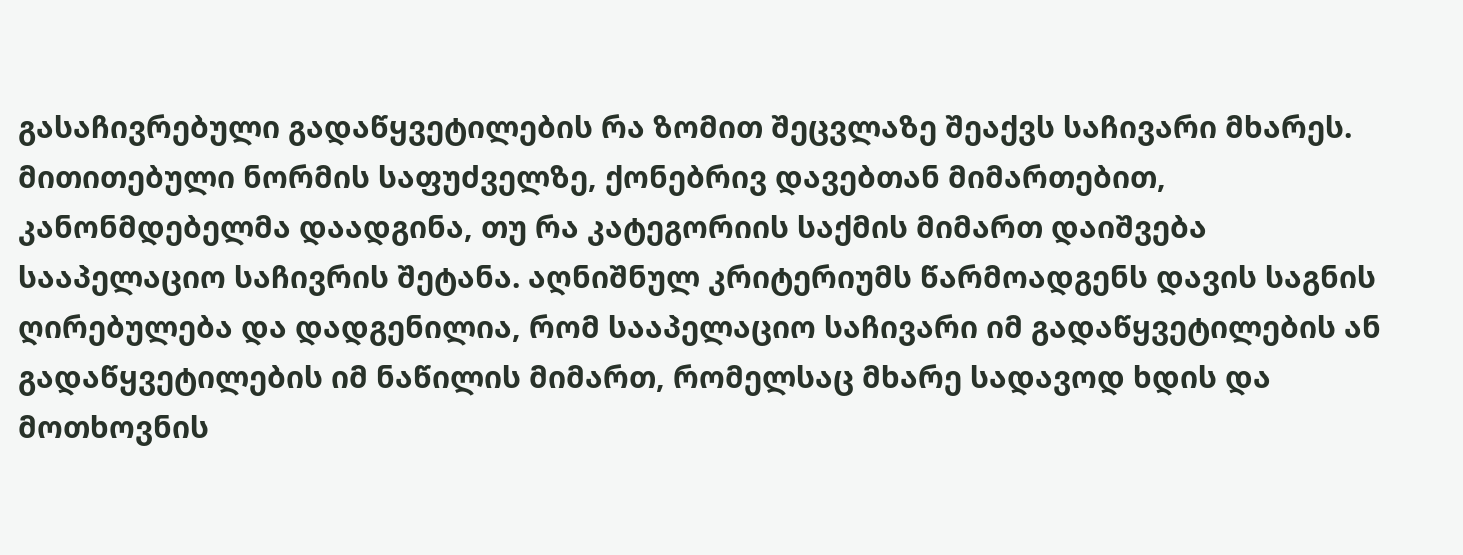გასაჩივრებული გადაწყვეტილების რა ზომით შეცვლაზე შეაქვს საჩივარი მხარეს. მითითებული ნორმის საფუძველზე, ქონებრივ დავებთან მიმართებით, კანონმდებელმა დაადგინა, თუ რა კატეგორიის საქმის მიმართ დაიშვება სააპელაციო საჩივრის შეტანა. აღნიშნულ კრიტერიუმს წარმოადგენს დავის საგნის ღირებულება და დადგენილია, რომ სააპელაციო საჩივარი იმ გადაწყვეტილების ან გადაწყვეტილების იმ ნაწილის მიმართ, რომელსაც მხარე სადავოდ ხდის და მოთხოვნის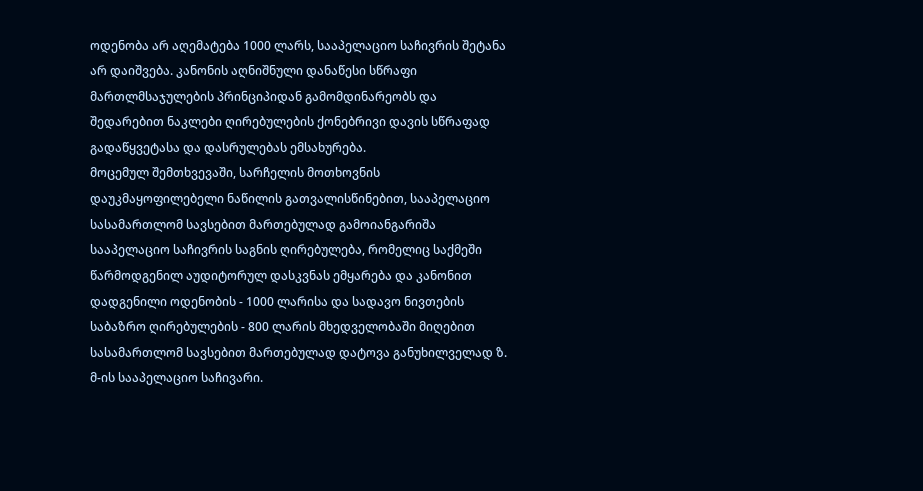ოდენობა არ აღემატება 1000 ლარს, სააპელაციო საჩივრის შეტანა არ დაიშვება. კანონის აღნიშნული დანაწესი სწრაფი მართლმსაჯულების პრინციპიდან გამომდინარეობს და შედარებით ნაკლები ღირებულების ქონებრივი დავის სწრაფად გადაწყვეტასა და დასრულებას ემსახურება.
მოცემულ შემთხვევაში, სარჩელის მოთხოვნის დაუკმაყოფილებელი ნაწილის გათვალისწინებით, სააპელაციო სასამართლომ სავსებით მართებულად გამოიანგარიშა სააპელაციო საჩივრის საგნის ღირებულება, რომელიც საქმეში წარმოდგენილ აუდიტორულ დასკვნას ემყარება და კანონით დადგენილი ოდენობის - 1000 ლარისა და სადავო ნივთების საბაზრო ღირებულების - 800 ლარის მხედველობაში მიღებით სასამართლომ სავსებით მართებულად დატოვა განუხილველად ზ. მ-ის სააპელაციო საჩივარი.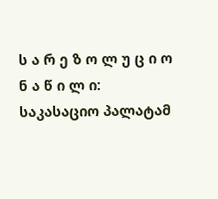ს ა რ ე ზ ო ლ უ ც ი ო ნ ა წ ი ლ ი:
საკასაციო პალატამ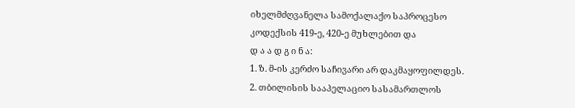იხელმძღვანელა სამოქალაქო საპროცესო კოდექსის 419-ე, 420-ე მუხლებით და
დ ა ა დ გ ი ნ ა:
1. ზ. მ-ის კერძო საჩივარი არ დაკმაყოფილდეს.
2. თბილისის სააპელაციო სასამართლოს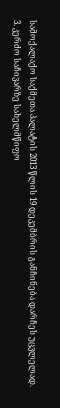სამოქალაქო საქმეთა პალატის 2013 წლის 19 დეკემბრის განჩინება დარჩეს უცვლელად.
3. კერძო საჩივარზე სახელმწიფო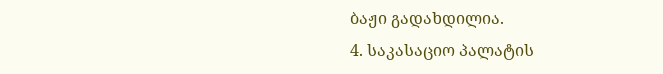ბაჟი გადახდილია.
4. საკასაციო პალატის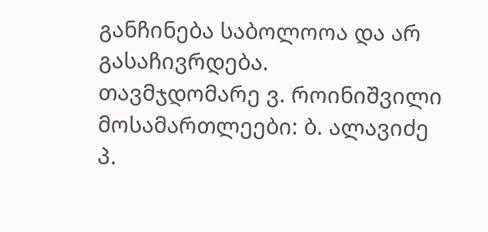განჩინება საბოლოოა და არ გასაჩივრდება.
თავმჯდომარე ვ. როინიშვილი
მოსამართლეები: ბ. ალავიძე
პ.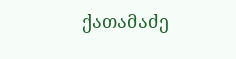ქათამაძე